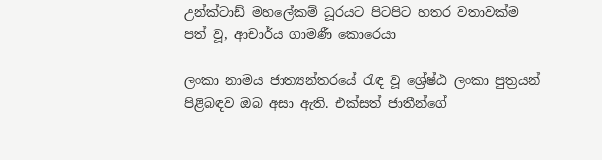උන්ක්ටාඩ් මහලේකම් ධූරයට පිටපිට හතර වතාවක්ම පත් වූ, ආචාර්ය ගාමණී කොරෙයා

ලංකා නාමය ජාත්‍යන්තරයේ රැඳ වූ ශ්‍රේෂ්ඨ ලංකා පුත්‍රයන් පිළිබඳව ඔබ අසා ඇති. එක්සත් ජාතීන්ගේ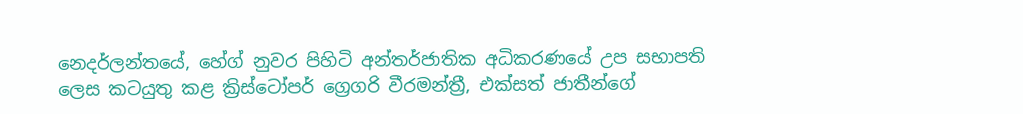නෙදර්ලන්තයේ, හේග් නුවර පිහිටි අන්තර්ජාතික අධිකරණයේ උප සභාපති ලෙස කටයුතු කළ ක්‍රිස්ටෝපර් ග්‍රෙගරි වීරමන්ත්‍රී, එක්සත් ජාතීන්ගේ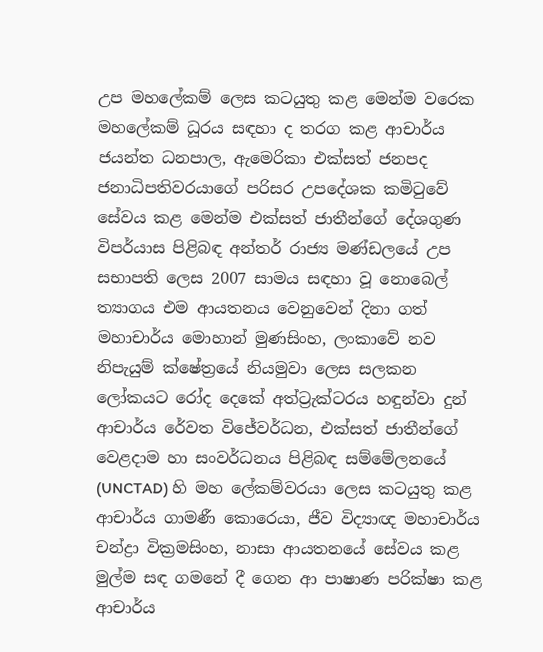උප මහලේකම් ලෙස කටයුතු කළ මෙන්ම වරෙක මහලේකම් ධූරය සඳහා ද තරග කළ ආචාර්ය ජයන්ත ධනපාල, ඇමෙරිකා එක්සත් ජනපද ජනාධිපතිවරයාගේ පරිසර උපදේශක කමිටුවේ සේවය කළ මෙන්ම එක්සත් ජාතීන්ගේ දේශගුණ විපර්යාස පිළිබඳ අන්තර් රාජ්‍ය මණ්ඩලයේ උප සභාපති ලෙස 2007 සාමය සඳහා වූ නොබෙල් ත්‍යාගය එම ආයතනය වෙනුවෙන් දිනා ගත් මහාචාර්ය මොහාන් මුණසිංහ, ලංකාවේ නව නිපැයුම් ක්ෂේත්‍රයේ නියමුවා ලෙස සලකන ලෝකයට රෝද දෙකේ අත්ට්‍රැක්ටරය හඳුන්වා දුන් ආචාර්ය රේවත විජේවර්ධන, එක්සත් ජාතීන්ගේ වෙළදාම හා සංවර්ධනය පිළිබඳ සම්මේලනයේ (UNCTAD) හි මහ ලේකම්වරයා ලෙස කටයුතු කළ ආචාර්ය ගාමණී කොරෙයා, ජීව විද්‍යාඥ මහාචාර්ය චන්ද්‍රා වික්‍රමසිංහ, නාසා ආයතනයේ සේවය කළ මුල්ම සඳ ගමනේ දී ගෙන ආ පාෂාණ පරික්ෂා කළ ආචාර්ය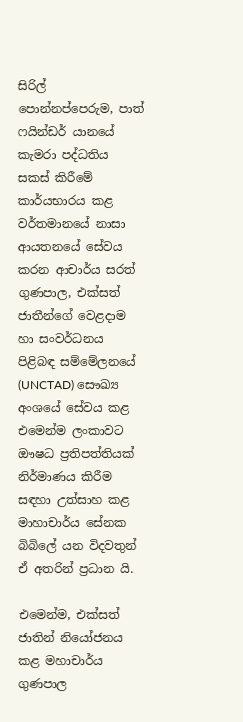සිරිල් පොන්නප්පෙරුම, පාත් ෆයින්ඩර් යානයේ කැමරා පද්ධතිය සකස් කිරීමේ කාර්යභාරය කළ වර්තමානයේ නාසා ආයතනයේ සේවය කරන ආචාර්ය සරත් ගුණපාල, එක්සත් ජාතීන්ගේ වෙළදාම හා සංවර්ධනය පිළිබඳ සම්මේලනයේ (UNCTAD) සෞඛ්‍ය අංශයේ සේවය කළ එමෙන්ම ලංකාවට ඖෂධ ප්‍රතිපත්තියක් නිර්මාණය කිරීම සඳහා උත්සාහ කළ මාහාචාර්ය සේනක බිබිලේ යන විදවතුන් ඒ අතරින් ප්‍රධාන යි.

එමෙන්ම, එක්සත් ජාතින් නියෝජනය කළ මහාචාර්ය ගුණපාල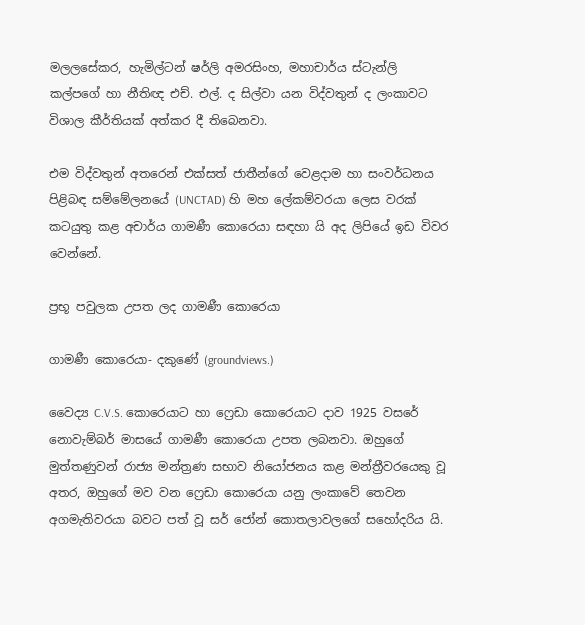මලලසේකර, හැමිල්ටන් ෂර්ලි අමරසිංහ, මහාචාර්ය ස්ටැන්ලි කල්පගේ හා නීතිඥ එච්. එල්. ද සිල්වා යන විද්වතුන් ද ලංකාවට විශාල කීර්තියක් අත්කර දී තිබෙනවා.

එම විද්වතුන් අතරෙන් එක්සත් ජාතීන්ගේ වෙළදාම හා සංවර්ධනය පිළිබඳ සම්මේලනයේ (UNCTAD) හි මහ ලේකම්වරයා ලෙස වරක් කටයුතු කළ අචාර්ය ගාමණී කොරෙයා සඳහා යි අද ලිපියේ ඉඩ විවර වෙන්නේ.

ප්‍රභූ පවුලක උපත ලද ගාමණී කොරෙයා

ගාමණී කොරෙයා- දකුණේ (groundviews.)

වෛද්‍ය C.V.S. කොරෙයාට හා ෆ්‍රෙඩා කොරෙයාට දාව 1925 වසරේ නොවැම්බර් මාසයේ ගාමණී කොරෙයා උපත ලබනවා. ඔහුගේ මුත්තණුවන් රාජ්‍ය මන්ත්‍රණ සභාව නියෝජනය කළ මන්ත්‍රීවරයෙකු වූ අතර, ඔහුගේ මව වන ෆ්‍රෙඩා කොරෙයා යනු ලංකාවේ තෙවන අගමැතිවරයා බවට පත් වූ සර් ජෝන් කොතලාවලගේ සහෝදරිය යි.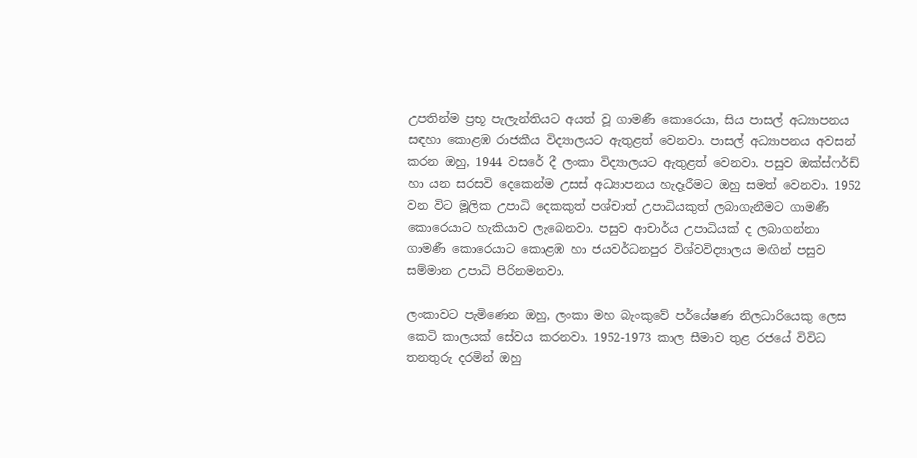උපතින්ම ප්‍රභූ පැලැන්තියට අයත් වූ ගාමණී කොරෙයා, සිය පාසල් අධ්‍යාපනය සඳහා කොළඹ රාජකීය විද්‍යාලයට ඇතුළත් වෙනවා. පාසල් අධ්‍යාපනය අවසන් කරන ඔහු, 1944 වසරේ දී ලංකා විද්‍යාලයට ඇතුළත් වෙනවා. පසුව ඔක්ස්ෆර්ඩ් හා යන සරසවි දෙකෙන්ම උසස් අධ්‍යාපනය හැදෑරීමට ඔහු සමත් වෙනවා. 1952 වන විට මූලික උපාධි දෙකකුත් පශ්චාත් උපාධියකුත් ලබාගැනීමට ගාමණී කොරෙයාට හැකියාව ලැබෙනවා. පසුව ආචාර්ය උපාධියක් ද ලබාගන්නා ගාමණී කොරෙයාට කොළඹ හා ජයවර්ධනපුර විශ්වවිද්‍යාලය මඟින් පසුව සම්මාන උපාධි පිරිනමනවා.

ලංකාවට පැමිණෙන ඔහු, ලංකා මහ බැංකුවේ පර්යේෂණ නිලධාරියෙකු ලෙස කෙටි කාලයක් සේවය කරනවා. 1952-1973 කාල සීමාව තුළ රජයේ විවිධ තනතුරු දරමින් ඔහු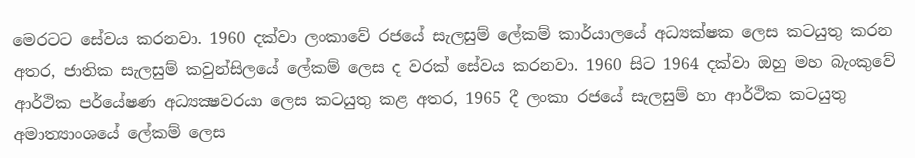මෙරටට සේවය කරනවා. 1960 දක්වා ලංකාවේ රජයේ සැලසුම් ලේකම් කාර්යාලයේ අධ්‍යක්ෂක ලෙස කටයුතු කරන අතර, ජාතික සැලසුම් කවුන්සිලයේ ලේකම් ලෙස ද වරක් සේවය කරනවා. 1960 සිට 1964 දක්වා ඔහු මහ බැංකුවේ ආර්ථික පර්යේෂණ අධ්‍යක්‍ෂවරයා ලෙස කටයුතු කළ අතර, 1965 දී ලංකා රජයේ සැලසුම් හා ආර්ථික කටයුතු අමාත්‍යාංශයේ ලේකම් ලෙස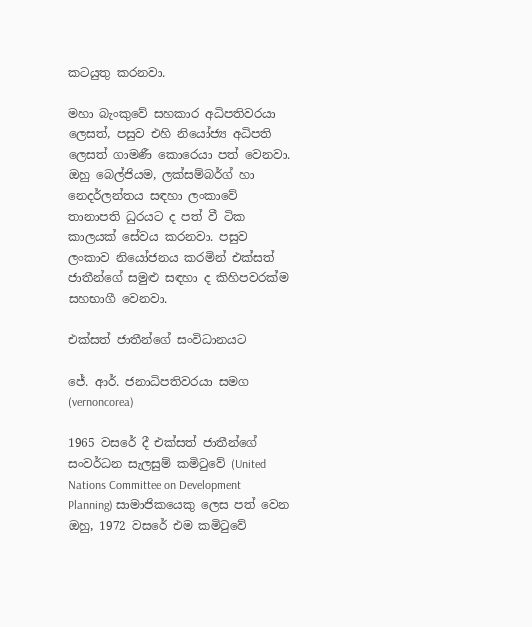කටයුතු කරනවා.

මහා බැංකුවේ සහකාර අධිපතිවරයා ලෙසත්, පසුව එහි නියෝජ්‍ය අධිපති ලෙසත් ගාමණී කොරෙයා පත් වෙනවා. ඔහු බෙල්ජියම, ලක්සම්බර්ග් හා නෙදර්ලන්තය සඳහා ලංකාවේ තානාපති ධුරයට ද පත් වී ටික කාලයක් සේවය කරනවා. පසුව ලංකාව නියෝජනය කරමින් එක්සත් ජාතීන්ගේ සමුළු සඳහා ද කිහිපවරක්ම සහභාගී වෙනවා.

එක්සත් ජාතීන්ගේ සංවිධානයට

ජේ. ආර්. ජනාධිපතිවරයා සමග (vernoncorea)

1965 වසරේ දී එක්සත් ජාතීන්ගේ සංවර්ධන සැලසුම් කමිටුවේ (United Nations Committee on Development Planning) සාමාජිකයෙකු ලෙස පත් වෙන ඔහු, 1972 වසරේ එම කමිටුවේ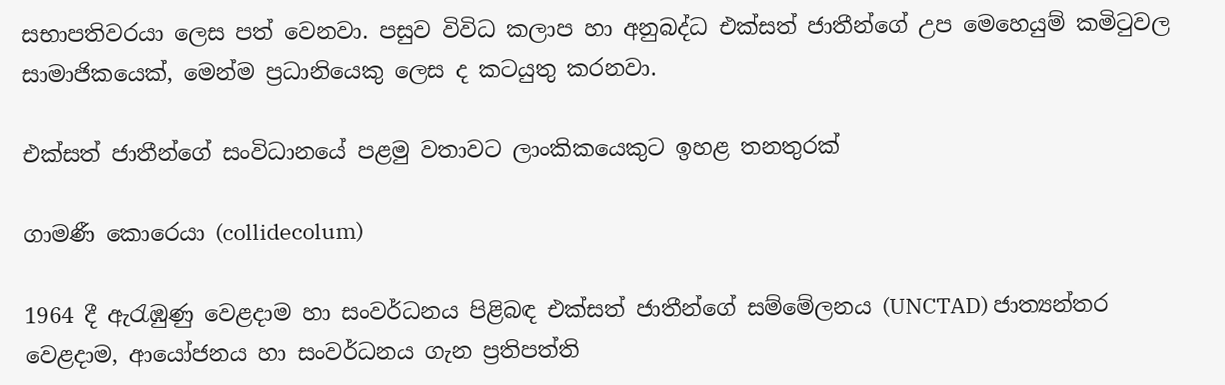සභාපතිවරයා ලෙස පත් වෙනවා. පසුව විවිධ කලාප හා අනුබද්ධ එක්සත් ජාතීන්ගේ උප මෙහෙයුම් කමිටුවල සාමාජිකයෙක්, මෙන්ම ප්‍රධානියෙකු ලෙස ද කටයුතු කරනවා.

එක්සත් ජාතීන්ගේ සංවිධානයේ පළමු වතාවට ලාංකිකයෙකුට ඉහළ තනතුරක්

ගාමණී කොරෙයා (collidecolum)

1964 දී ඇරැඹුණු වෙළදාම හා සංවර්ධනය පිළිබඳ එක්සත් ජාතීන්ගේ සම්මේලනය (UNCTAD) ජාත්‍යන්තර වෙළදාම, ආයෝජනය හා සංවර්ධනය ගැන ප්‍රතිපත්ති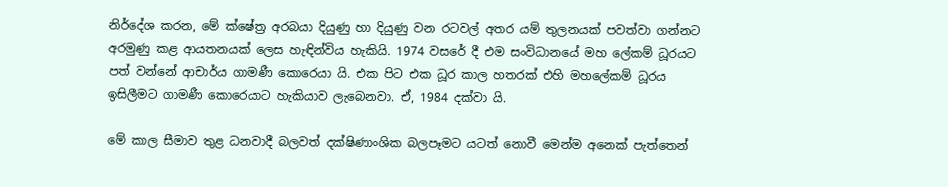නිර්දේශ කරන, මේ ක්ෂේත්‍ර අරබයා දියුණු හා දියුණු වන රටවල් අතර යම් තුලනයක් පවත්වා ගන්නට අරමුණු කළ ආයතනයක් ලෙස හැඳින්විය හැකියි. 1974 වසරේ දී එම සංවිධානයේ මහ ලේකම් ධූරයට පත් වන්නේ ආචාර්ය ගාමණී කොරෙයා යි. එක පිට එක ධූර කාල හතරක් එහි මහලේකම් ධූරය ඉසිලීමට ගාමණී කොරෙයාට හැකියාව ලැබෙනවා. ඒ, 1984 දක්වා යි.

මේ කාල සීමාව තුළ ධනවාදී බලවත් දක්ෂිණාංශික බලපෑමට යටත් නොවී මෙන්ම අනෙක් පැත්තෙන්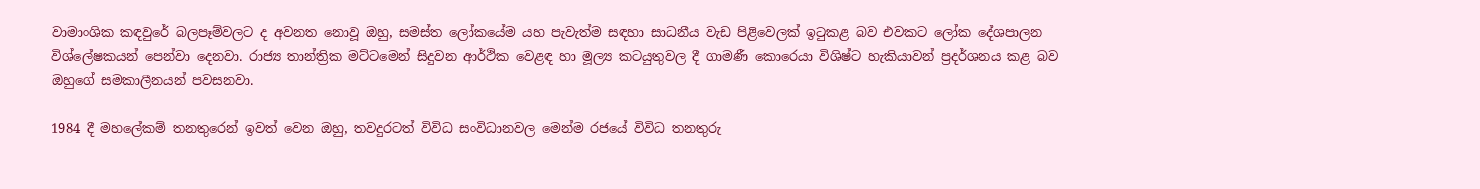වාමාංශික කඳවුරේ බලපෑම්වලට ද අවනත නොවූ ඔහු, සමස්ත ලෝකයේම යහ පැවැත්ම සඳහා සාධනීය වැඩ පිළිවෙලක් ඉටුකළ බව එවකට ලෝක දේශපාලන විශ්ලේෂකයන් පෙන්වා දෙනවා. රාජ්‍ය තාන්ත්‍රික මට්ටමෙන් සිදුවන ආර්ථික වෙළඳ හා මූල්‍ය කටයුතුවල දී ගාමණී කොරෙයා විශිෂ්ට හැකියාවන් ප්‍රදර්ශනය කළ බව ඔහුගේ සමකාලීනයන් පවසනවා.

1984 දී මහලේකම් තනතුරෙන් ඉවත් වෙන ඔහු, තවදුරටත් විවිධ සංවිධානවල මෙන්ම රජයේ විවිධ තනතුරු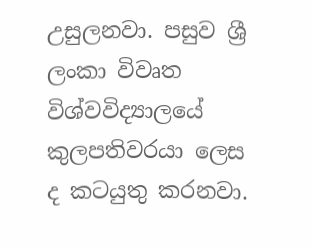උසුලනවා. පසුව ශ්‍රී ලංකා විවෘත විශ්වවිද්‍යාලයේ කුලපතිවරයා ලෙස ද කටයුතු කරනවා.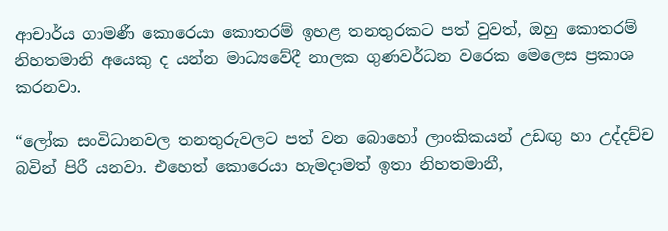ආචාර්ය ගාමණී කොරෙයා කොතරම් ඉහළ තනතුරකට පත් වුවත්, ඔහු කොතරම් නිහතමානි අයෙකු ද යන්න මාධ්‍යවේදී නාලක ගුණවර්ධන වරෙක මෙලෙස ප්‍රකාශ කරනවා.

“ලෝක සංවිධානවල තනතුරුවලට පත් වන බොහෝ ලාංකිකයන් උඩඟු හා උද්දච්ච බවින් පිරී යනවා. එහෙත් කොරෙයා හැමදාමත් ඉතා නිහතමානී,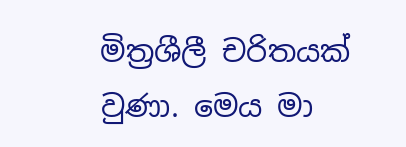මිත්‍රශීලී චරිතයක් වුණා. මෙය මා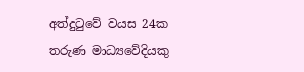අත්දුටුවේ වයස 24ක තරුණ මාධ්‍යවේදියකු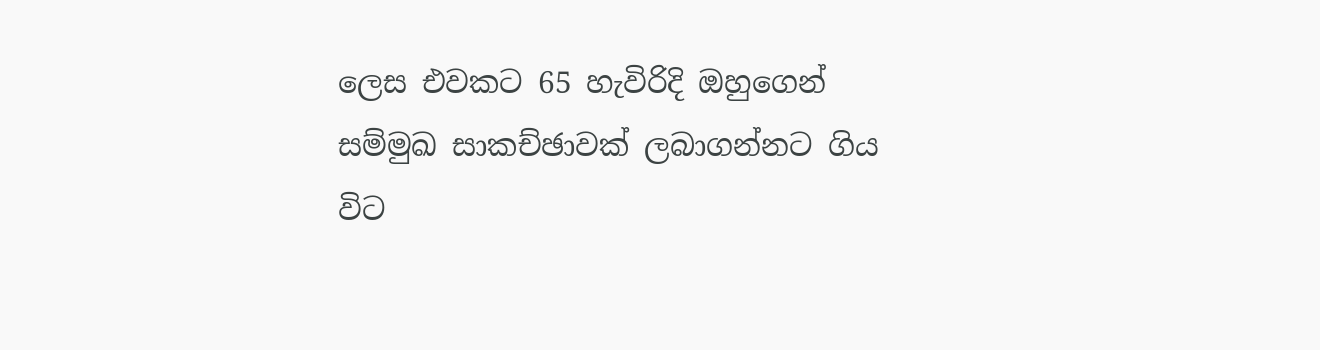ලෙස එවකට 65 හැවිරිදි ඔහුගෙන් සම්මුඛ සාකච්ඡාවක් ලබාගන්නට ගිය විට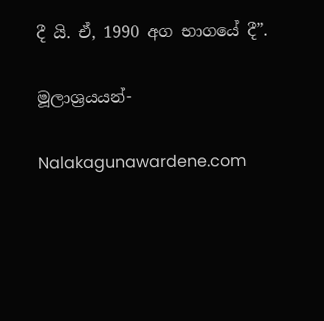දී යි. ඒ, 1990 අග භාගයේ දී”.

මූලාශ්‍රයයන්-

Nalakagunawardene.com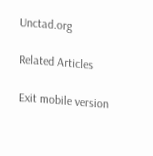Unctad.org

Related Articles

Exit mobile version